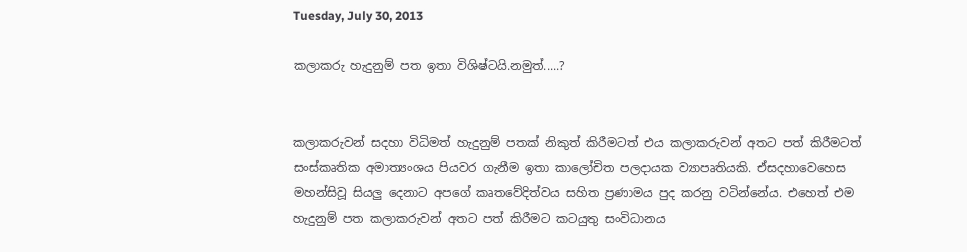Tuesday, July 30, 2013

කලාකරු හැදුනුම් පත ඉතා විශිෂ්ටයි.නමුත්.....?


කලාකරුවන් සදහා විධිමත් හැදුනුම් පතක් නිකුත් කිරීමටත් එය කලාකරුවන් අතට පත් කිරීමටත්
සංස්කෘතික අමාත්‍යංශය පියවර ගැනීම ඉතා කාලෝචිත පලදායක ව්‍යාපෘතියකි. ඒසදහාවෙහෙස
මහන්සිවූ සියලු දෙනාට අපගේ කෘතවේදිත්වය සහිත ප්‍රණාමය පුද කරනු වටින්නේය. එහෙත් එම
හැදුනුම් පත කලාකරුවන් අතට පත් කිරීමට කටයුතු සංවිධානය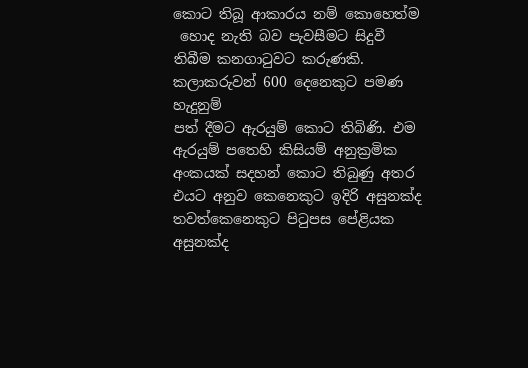කොට තිබූ ආකාරය නම් කොහෙත්ම
 හොද නැති බව පැවසීමට සිදුවී තිබීම කනගාටුවට කරුණකි.  කලාකරුවන් 600 දෙනෙකුට පමණ හැදුනුම්
පත් දීමට ඇරයුම් කොට තිබිණි. එම ඇරයුම් පතෙහි කිසියම් අනුක්‍රමික අංකයක් සදහන් කොට තිබුණු අතර එයට අනුව කෙනෙකුට ඉදිරි අසුනක්ද තවත්කෙනෙකුට පිටුපස පේළියක අසුනක්ද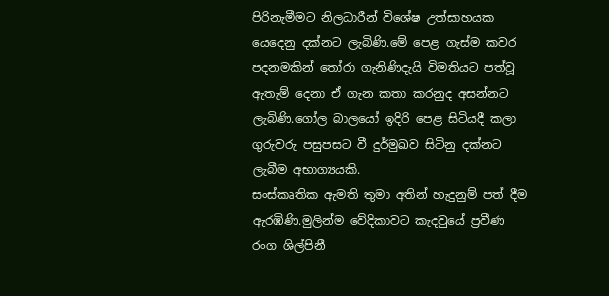පිරිනැමීමට නිලධාරීන් විශේෂ උත්සාහයක යෙදෙනු දක්නට ලැබිණි.මේ පෙළ ගැස්ම කවර පදනමකින් තෝරා ගැනිණිදැයි විමතියට පත්වූ ඇතැම් දෙනා ඒ ගැන කතා කරනුද අසන්නට ලැබිණි.ගෝල බාලයෝ ඉදිරි පෙළ සිටියදී කලා ගුරුවරු පසුපසට වී දුර්මුඛව සිටිනු දක්නට ලැබීම අභාග්‍යයකි.
සංස්කෘතික ඇමති තුමා අතින් හැදුනුම් පත් දීම ඇරඹිණි.මුලින්ම වේදිකාවට කැදවුයේ ප්‍රවීණ රංග ශිල්පිනී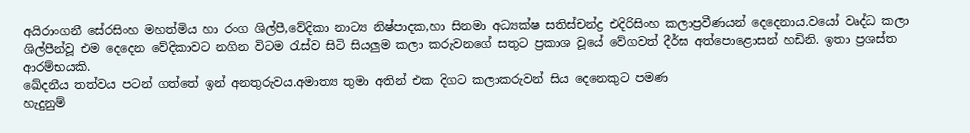අයිරාංගනී සේරසිංහ මහත්මිය හා රංග ශිල්පී,වේදිකා නාට්‍ය නිෂ්පාදක,හා සිනමා අධ්‍යක්ෂ සතිස්චන්ද්‍ර එදිරිසිංහ කලාප්‍රවීණයන් දෙදෙනාය.වයෝ වෘද්ධ කලා ශිල්පීන්වූ එම දෙදෙන වේදිකාවට නගින විටම රැස්ව සිටි සියලුම කලා කරුවනගේ සතුට ප්‍රකාශ වූයේ වේගවත් දීර්ඝ අත්පොළොසන් හඩිනි. ඉතා ප්‍රශස්ත ආරම්භයකි.
ඛේදනීය තත්වය පටන් ගත්තේ ඉන් අනතුරුවය.අමාත්‍ය තුමා අතින් එක දිගට කලාකරුවන් සිය දෙනෙකුට පමණ
හැදුනුම්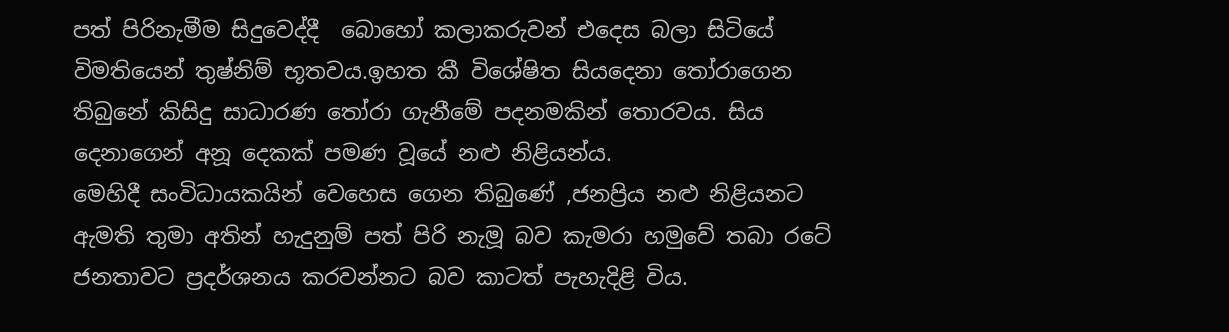පත් පිරිනැමීම සිදුවෙද්දී  බොහෝ කලාකරුවන් එදෙස බලා සිටියේ විමතියෙන් තුෂ්නිම් භූතවය.ඉහත කී විශේෂිත සියදෙනා තෝරාගෙන තිබුනේ කිසිදු සාධාරණ තෝරා ගැනීමේ පදනමකින් තොරවය. සිය දෙනාගෙන් අනූ දෙකක් පමණ වූයේ නළු නිළියන්ය.
මෙහිදී සංවිධායකයින් වෙහෙස ගෙන තිබුණේ ,ජනප්‍රිය නළු නිළියනට ඇමති තුමා අතින් හැදුනුම් පත් පිරි නැමූ බව කැමරා හමුවේ තබා රටේ ජනතාවට ප්‍රදර්ශනය කරවන්නට බව කාටත් පැහැදිළි විය.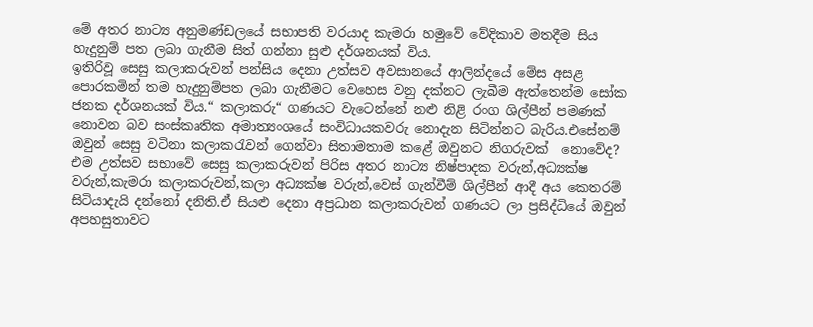මේ අතර නාට්‍ය අනුමණ්ඩලයේ සභාපති වරයාද කැමරා හමුවේ වේදිකාව මතදීම සිය හැදුනුම් පත ලබා ගැනීම සිත් ගන්නා සුළු දර්ශනයක් විය.
ඉතිරිවූ සෙසු කලාකරුවන් පන්සිය දෙනා උත්සව අවසානයේ ආලින්දයේ මේස අසළ පොරකමින් තම හැදුනුම්පත ලබා ගැනීමට වෙහෙස වනු දක්නට ලැබීම ඇත්තෙන්ම සෝක ජනක දර්ශනයක් විය.“ කලාකරු“ ගණයට වැටෙන්නේ නළු නිළි රංග ශිල්පීන් පමණක් නොවන බව සංස්කෘතික අමාත්‍යංශයේ සංවිධායකවරු නොදැන සිටින්නට බැරිය.එසේනම් ඔවුන් සෙසු වටිනා කලාකරැවන් ගෙන්වා සිතාමතාම කළේ ඔවුනට නිගරුවක්  නොවේද?
එම උත්සව සභාවේ සෙසු කලාකරුවන් පිරිස අතර නාට්‍ය නිෂ්පාදක වරුන්,අධ්‍යක්ෂ වරුන්,කැමරා කලාකරුවන්,කලා අධ්‍යක්ෂ වරුන්,වෙස් ගැන්වීම් ශිල්පීන් ආදී අය කෙතරම් සිටියාදැයි දන්නෝ දනිති.ඒ සියළු දෙනා අප්‍රධාන කලාකරුවන් ගණයට ලා ප්‍රසිද්ධියේ ඔවුන් අපහසුතාවට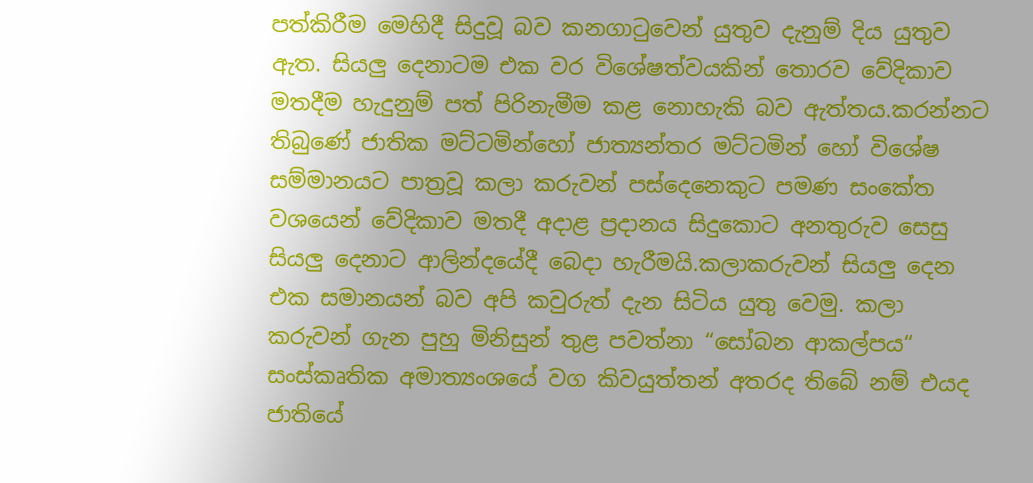පත්කිරීම මෙහිදී සිදුවූ බව කනගාටුවෙන් යුතුව දැනුම් දිය යුතුව ඇත. සියලු දෙනාටම එක වර විශේෂත්වයකින් තොරව වේදිකාව මතදීම හැදුනුම් පත් පිරිනැමීම කළ නොහැකි බව ඇත්තය.කරන්නට තිබුණේ ජාතික මට්ටමින්හෝ ජාත්‍යන්තර මට්ටමින් හෝ විශේෂ සම්මානයට පාත්‍රවූ කලා කරුවන් පස්දෙනෙකුට පමණ සංකේත වශයෙන් වේදිකාව මතදී අදාළ ප්‍රදානය සිදුකොට අනතුරුව සෙසු සියලු දෙනාට ආලින්දයේදී බෙදා හැරීමයි.කලාකරුවන් සියලු දෙන එක සමානයන් බව අපි කවුරුත් දැන සිටිය යුතු වෙමු. කලා කරුවන් ගැන පුහු මිනිසුන් තුළ පවත්නා “සෝබන ආකල්පය“ සංස්කෘතික අමාත්‍යංශයේ වග කිවයුත්තන් අතරද තිබේ නම් එයද ජාතියේ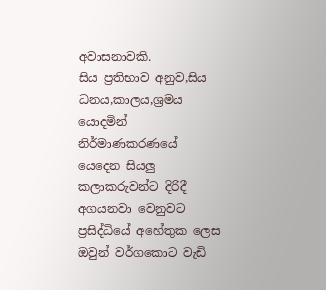අවාසනාවකි.
සිය ප්‍රතිභාව අනුව,සිය ධනය,කාලය,ශ්‍රමය යොදමින් නිර්මාණකරණයේ යෙදෙන සියලු කලාකරුවන්ට දිරිදී අගයනවා වෙනුවට ප්‍රසිද්ධියේ අහේතුක ලෙස ඔවුන් වර්ගකොට වැඩි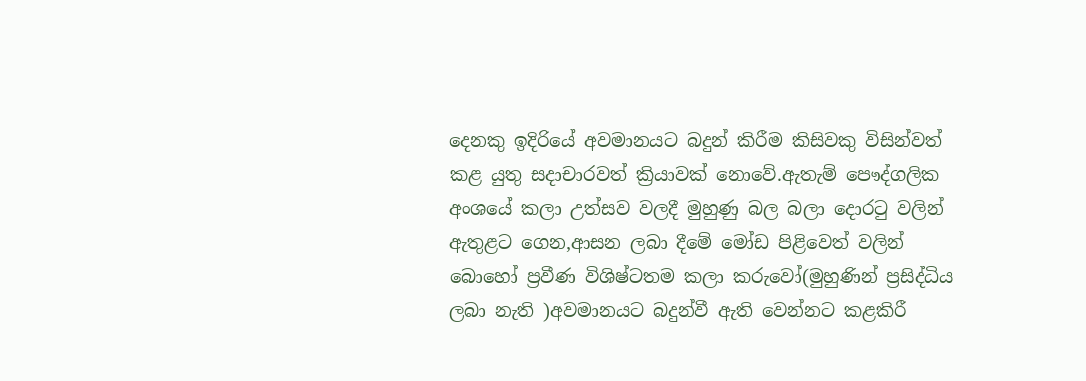දෙනකු ඉදිරියේ අවමානයට බදුන් කිරීම කිසිවකු විසින්වත් කළ යුතු සදාචාරවත් ක්‍රියාවක් නොවේ.ඇතැම් පෞද්ගලික අංශයේ කලා උත්සව වලදී මුහුණු බල බලා දොරටු වලින් ඇතුළට ගෙන,ආසන ලබා දීමේ මෝඩ පිළිවෙත් වලින් බොහෝ ප්‍රවීණ විශිෂ්ටතම කලා කරුවෝ(මුහුණින් ප්‍රසිද්ධිය ලබා නැති )අවමානයට බදුන්වී ඇති වෙන්නට කළකිරී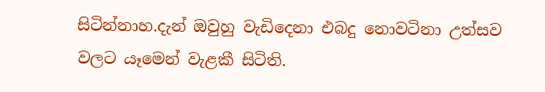සිටින්නාහ.දැන් ඔවුහු වැඩිදෙනා එබදු නොවටිනා උත්සව වලට යෑමෙන් වැළකී සිටිති.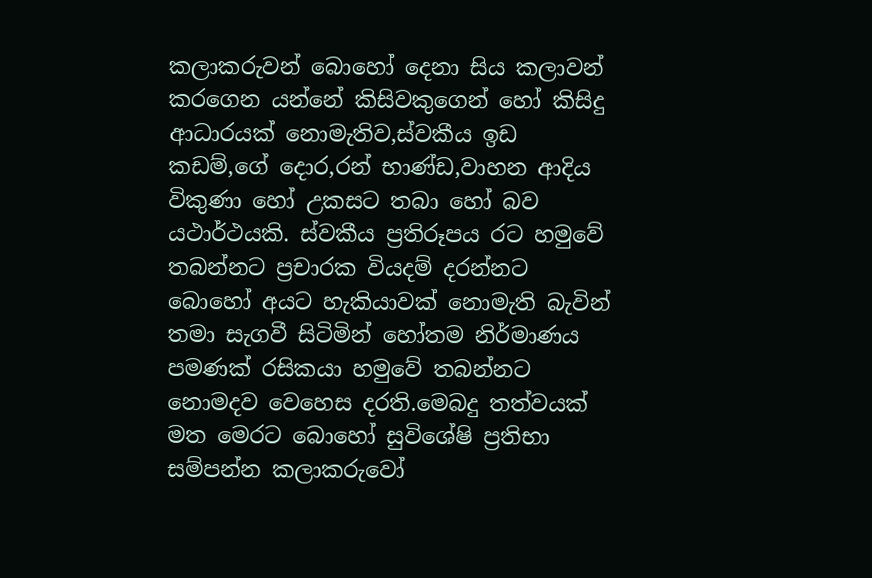කලාකරුවන් බොහෝ දෙනා සිය කලාවන් කරගෙන යන්නේ කිසිවකුගෙන් හෝ කිසිදු ආධාරයක් නොමැතිව,ස්වකීය ඉඩ කඩම්,ගේ දොර,රන් භාණ්ඩ,වාහන ආදිය විකුණා හෝ උකසට තබා හෝ බව යථාර්ථයකි. ස්වකීය ප්‍රතිරූපය රට හමුවේ තබන්නට ප්‍රචාරක වියදම් දරන්නට බොහෝ අයට හැකියාවක් නොමැති බැවින් තමා සැගවී සිටිමින් හෝතම නිර්මාණය පමණක් රසිකයා හමුවේ තබන්නට නොමදව වෙහෙස දරති.මෙබදු තත්වයක් මත මෙරට බොහෝ සුවිශේෂි ප්‍රතිභා සම්පන්න කලාකරුවෝ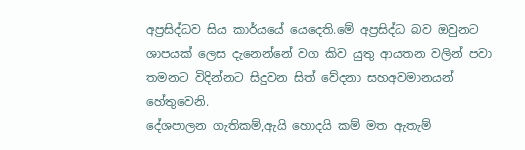අප්‍රසිද්ධව සිය කාර්යයේ යෙදෙති.මේ අප්‍රසිද්ධ බව ඔවුනට ශාපයක් ලෙස දැනෙන්නේ වග කිව යුතු ආයතන වලින් පවා තමනට විදින්නට සිදුවන සිත් වේදනා සහඅවමානයන් හේතුවෙනි.
දේශපාලන ගැතිකම්,ඇයි හොදයි කම් මත ඇතැම්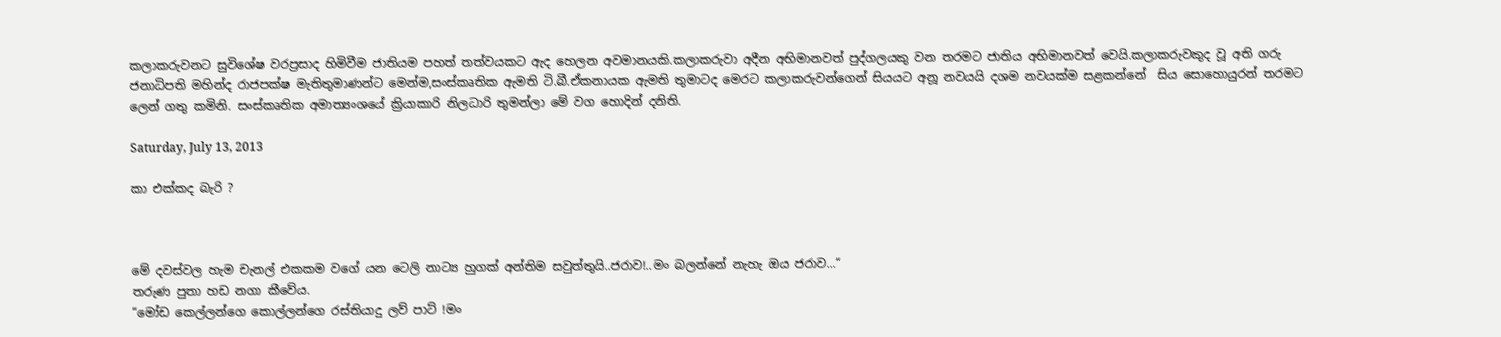කලාකරුවනට සුවිශේෂ වරප්‍රසාද හිමිවීම ජාතියම පහත් තත්වයකට ඇද හෙලන අවමානයකි.කලාකරුවා අදීන අභිමානවත් පුද්ගලයකු වන තරමට ජාතිය අභිමානවත් වෙයි.කලාකරුවකුද වූ අති ගරු ජනාධිපති මහින්ද රාජපක්ෂ මැතිතුමාණන්ට මෙන්ම,සංස්කෘතික ඇමති ටි.බී.ඒකනායක ඇමති තුමාටද මෙරට කලාකරුවන්ගෙන් සියයට අනූ නවයයි දශම නවයක්ම සළකන්නේ  සිය සොහොයුරන් තරමට ලෙන් ගතු කමිනි. සංස්කෘතික අමාත්‍යංශයේ ක්‍රියාකාරි නිලධාරි තුමන්ලා මේ වග හොදින් දනිති.

Saturday, July 13, 2013

කා එක්කද බැරි ?



මේ දවස්වල හැම චැනල් එකකම වගේ යන ටෙලි නාට්‍ය හුගක් අන්තිම සවුත්තුයි..ජරාව!..මං බලන්නේ නැහැ ඔය ජරාව...“
තරුණ පුතා හඩ නගා කීවේය.
“මෝඩ කෙල්ලන්ගෙ කොල්ලන්ගෙ රස්තියාදු ලව් පාට් !මං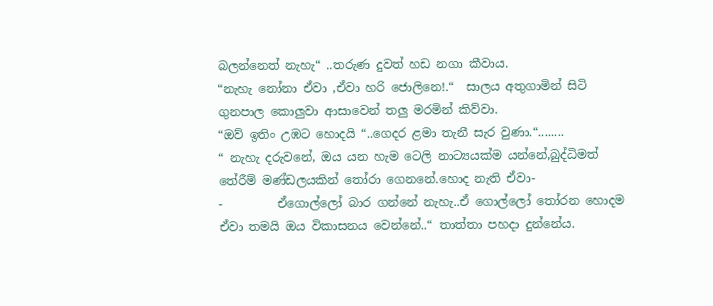බලන්නෙත් නැහැ“ ..තරුණ දුවත් හඩ නගා කීවාය.
“නැහැ නෝනා ඒවා ,ඒවා හරි ජොලිනෙ!.“  සාලය අතුගාමින් සිටි ගුනපාල කොලුවා ආසාවෙන් තලු මරමින් කිව්වා.
“ඔව් ඉතිං උඹට හොදයි “..ගෙදර ළමා තැනී සැර වුණා.“........
“ නැහැ දරුවනේ, ඔය යන හැම ටෙලි නාට්‍යයක්ම යන්නේ,බුද්ධිමත් තේරීම් මණ්ඩලයකින් තෝරා ගෙනනේ.හොද නැති ඒවා-
-         ඒගොල්ලෝ බාර ගන්නේ නැහැ..ඒ ගොල්ලෝ තෝරන හොදම ඒවා තමයි ඔය විකාසනය වෙන්නේ..“ තාත්තා පහදා දුන්නේය.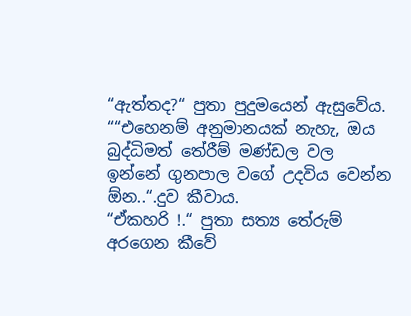“ඇත්තද?“ පුතා පුදුමයෙන් ඇසුවේය.
““එහෙනම් අනුමානයක් නැහැ, ඔය බුද්ධිමත් තේරීම් මණ්ඩල වල ඉන්නේ ගුනපාල වගේ උදවිය වෙන්න ඕන..“.දුව කීවාය.
“ඒකහරි !.“ පුතා සත්‍ය තේරුම් අරගෙන කීවේ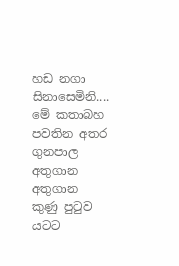හඩ නගා සිනාසෙමිනි....
මේ කතාබහ පවතින අතර ගුනපාල අතුගාන අතුගාන කුණු පුටුව යටට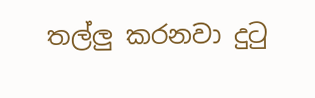තල්ලු කරනවා දුටු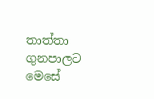තාත්තා ගුනපාලට මෙසේ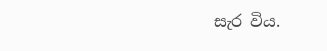සැර විය.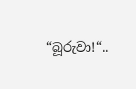“බූරුවා!“..